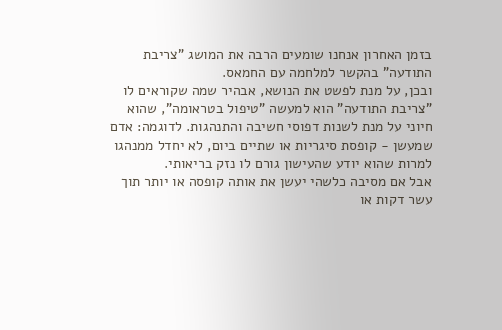בזמן האחרון אנחנו שומעים הרבה את המושג "צריבת התודעה" בהקשר למלחמה עם החמאס.
ובכן, על מנת לפשט את הנושא, אבהיר שמה שקוראים לו "צריבת התודעה" הוא למעשה "טיפול בטראומה", שהוא חיוני על מנת לשנות דפוסי חשיבה והתנהגות. לדוגמה: אדם שמעשן - קופסת סיגריות או שתיים ביום, לא יחדל ממנהגו למרות שהוא יודע שהעישון גורם לו נזק בריאותי.
אבל אם מסיבה כלשהי יעשן את אותה קופסה או יותר תוך עשר דקות או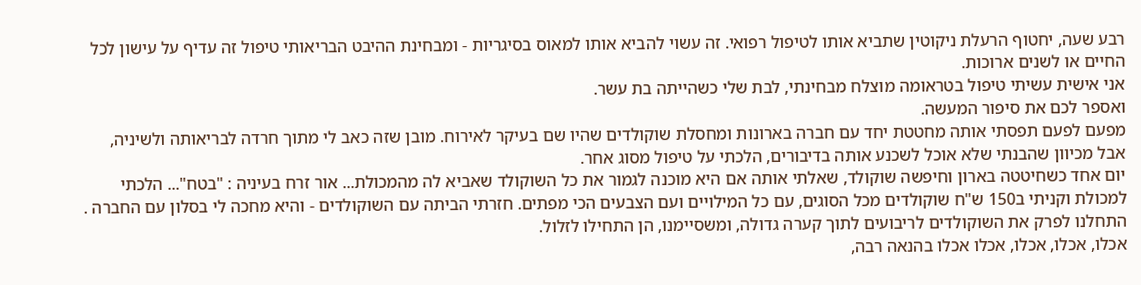רבע שעה, יחטוף הרעלת ניקוטין שתביא אותו לטיפול רפואי. זה עשוי להביא אותו למאוס בסיגריות - ומבחינת ההיבט הבריאותי טיפול זה עדיף על עישון לכל החיים או לשנים ארוכות.
אני אישית עשיתי טיפול בטראומה מוצלח מבחינתי, לבת שלי כשהייתה בת עשר.
ואספר לכם את סיפור המעשה.
מפעם לפעם תפסתי אותה מחטטת יחד עם חברה בארונות ומחסלת שוקולדים שהיו שם בעיקר לאירוח. מובן שזה כאב לי מתוך חרדה לבריאותה ולשיניה, אבל מכיוון שהבנתי שלא אוכל לשכנע אותה בדיבורים, הלכתי על טיפול מסוג אחר.
יום אחד כשחיטטה בארון וחיפשה שוקולד, שאלתי אותה אם היא מוכנה לגמור את כל השוקולד שאביא לה מהמכולת... אור זרח בעיניה : "בטח"... הלכתי למכולת וקניתי ב150 ש"ח שוקולדים מכל הסוגים, עם כל המילויים ועם הצבעים הכי מפתים. חזרתי הביתה עם השוקולדים - והיא מחכה לי בסלון עם החברה . התחלנו לפרק את השוקולדים לריבועים לתוך קערה גדולה, ומשסיימנו, הן התחילו לזלול.
אכלו, אכלו, אכלו, אכלו אכלו בהנאה רבה,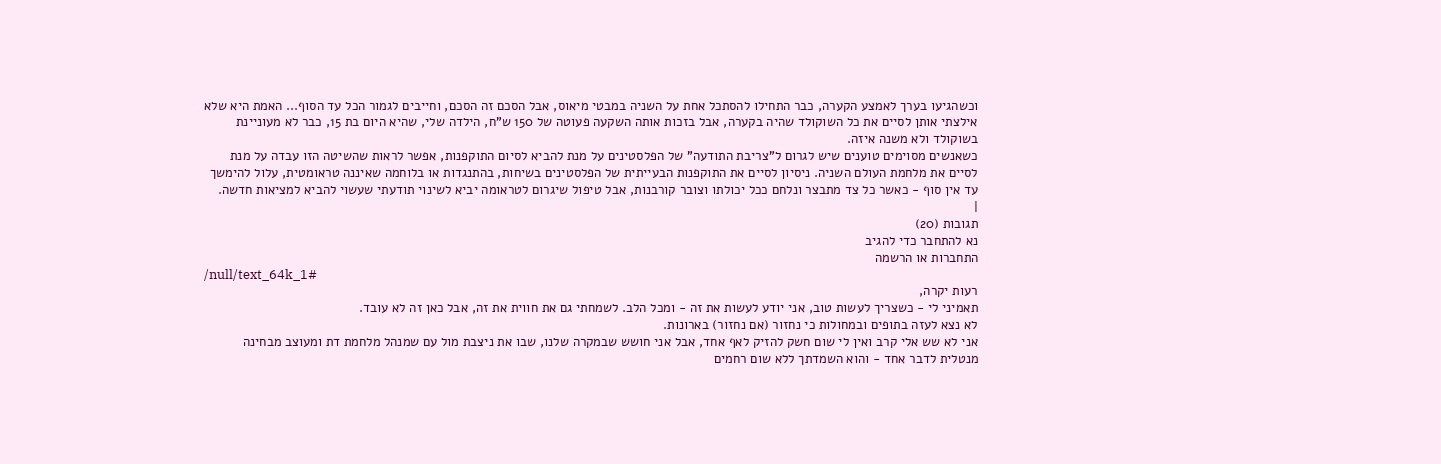וכשהגיעו בערך לאמצע הקערה, כבר התחילו להסתכל אחת על השניה במבטי מיאוס, אבל הסכם זה הסכם, וחייבים לגמור הכל עד הסוף... האמת היא שלא אילצתי אותן לסיים את כל השוקולד שהיה בקערה, אבל בזכות אותה השקעה פעוטה של 150 ש"ח, הילדה שלי, שהיא היום בת 15, כבר לא מעוניינת בשוקולד ולא משנה איזה.
כשאנשים מסוימים טוענים שיש לגרום ל"צריבת התודעה" של הפלסטינים על מנת להביא לסיום התוקפנות, אפשר לראות שהשיטה הזו עבדה על מנת לסיים את מלחמת העולם השניה. ניסיון לסיים את התוקפנות הבעייתית של הפלסטינים בשיחות, בהתנגדות או בלוחמה שאיננה טראומטית, עלול להימשך עד אין סוף - כאשר כל צד מתבצר ונלחם ככל יכולתו וצובר קורבנות, אבל טיפול שיגרום לטראומה יביא לשינוי תודעתי שעשוי להביא למציאות חדשה.
|
תגובות (20)
נא להתחבר כדי להגיב
התחברות או הרשמה
/null/text_64k_1#
רעות יקרה,
תאמיני לי - כשצריך לעשות טוב, אני יודע לעשות את זה - ומכל הלב. לשמחתי גם את חווית את זה, אבל כאן זה לא עובד.
לא נצא לעזה בתופים ובמחולות כי נחזור (אם נחזור) בארונות.
אני לא שש אלי קרב ואין לי שום חשק להזיק לאף אחד, אבל אני חושש שבמקרה שלנו, שבו את ניצבת מול עם שמנהל מלחמת דת ומעוצב מבחינה מנטלית לדבר אחד - והוא השמדתך ללא שום רחמים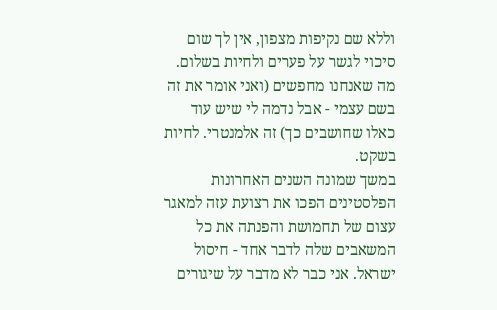וללא שם נקיפות מצפון, אין לך שום סיכוי לגשר על פערים ולחיות בשלום.
מה שאנחנו מחפשים (ואני אומר את זה בשם עצמי - אבל נדמה לי שיש עוד כאלו שחושבים כך) זה אלמנטרי. לחיות בשקט.
במשך שמונה השנים האחרונות הפלסטינים הפכו את רצועת עזה למאגר עצום של תחמושת והפנתה את כל המשאבים שלה לדבר אחד - חיסול ישראל. אני כבר לא מדבר על שיגורים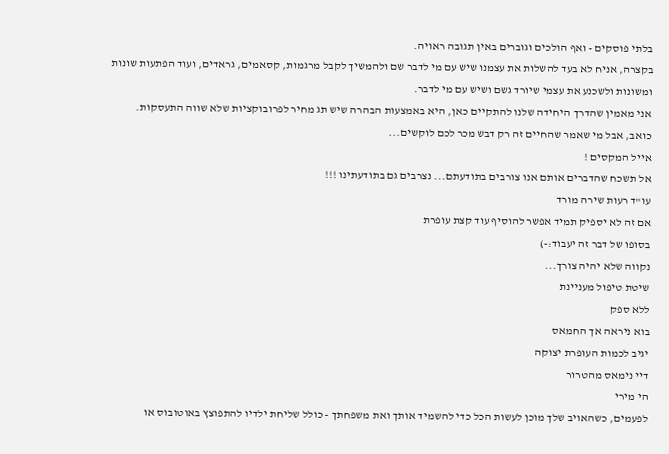בלתי פוסקים - ואף הולכים וגוברים באין תגובה ראויה.
בקצרה, אניח לא בעד להשלות את עצמנו שיש עם מי לדבר שם ולהמשיך לקבל מרגמות, קסאמים, גראדים, ועוד הפתעות שונות ומשונות ולשכנע את עצמי שיורד גשם ושיש עם מי לדבר.
אני מאמין שהדרך היחידה שלנו להתקיים כאן, היא באמצעות הבהרה שיש תג מחיר לפרובוקציות שלא שווה התעסקות.
כואב, אבל מי שאמר שהחיים זה רק דבש מכר לכם לוקשים...
אייל המקסים !
אל תשכח שהדברים אותם אנו צורבים בתודעתם... נצרבים גם בתודעתינו !!!
עו"ד רעות שירה מורד
אם זה לא יספיק תמיד אפשר להוסיף עוד קצת עופרת
בסופו של דבר זה יעבוד:-)
נקווה שלא יהיה צורך...
שיטת טיפול מעניינת
ללא ספק
בוא ניראה אך החמאס
יגיב לכמות העופרת יצוקה
דיי נימאס מהטרור
הי מירי
לפעמים, כשהאויב שלך מוכן לעשות הכל כדי להשמיד אותך ואת משפחתך - כולל שליחת ילדיו להתפוצץ באוטובוס או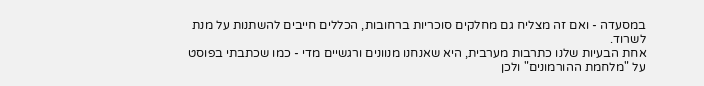במסעדה - ואם זה מצליח גם מחלקים סוכריות ברחובות, הכללים חייבים להשתנות על מנת לשרוד.
אחת הבעיות שלנו כתרבות מערבית, היא שאנחנו מנוונים ורגשיים מדי - כמו שכתבתי בפוסט על "מלחמת ההורמונים" ולכן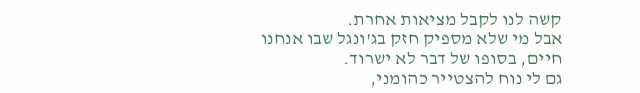קשה לנו לקבל מציאות אחרת.
אבל מי שלא מספיק חזק בג'ונגל שבו אנחנו חיים, בסופו של דבר לא ישרוד.
גם לי נוח להצטייר כהומני,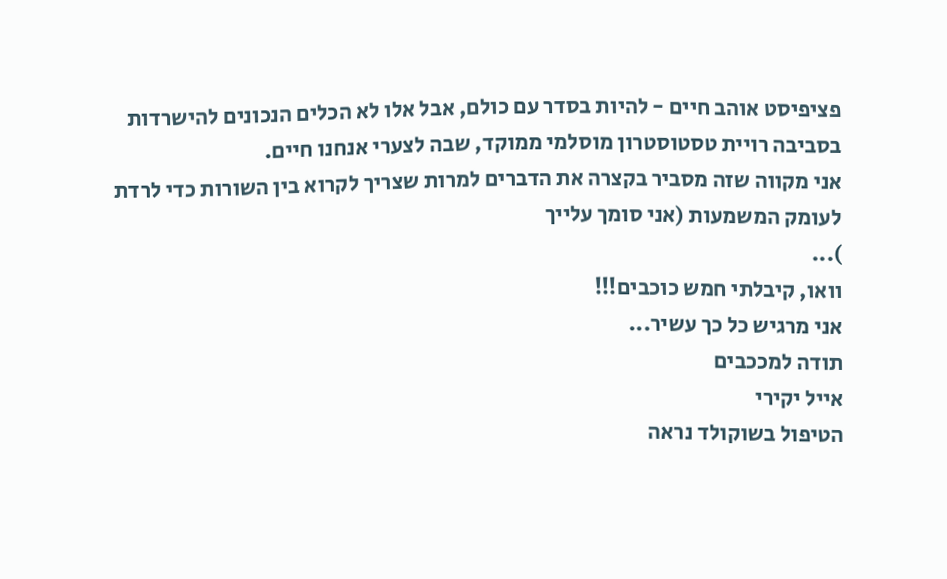פציפיסט אוהב חיים - להיות בסדר עם כולם, אבל אלו לא הכלים הנכונים להישרדות בסביבה רויית טסטוסטרון מוסלמי ממוקד, שבה לצערי אנחנו חיים.
אני מקווה שזה מסביר בקצרה את הדברים למרות שצריך לקרוא בין השורות כדי לרדת לעומק המשמעות (אני סומך עלייך
)...
וואו, קיבלתי חמש כוכבים!!!
אני מרגיש כל כך עשיר...
תודה למככבים
אייל יקירי
הטיפול בשוקולד נראה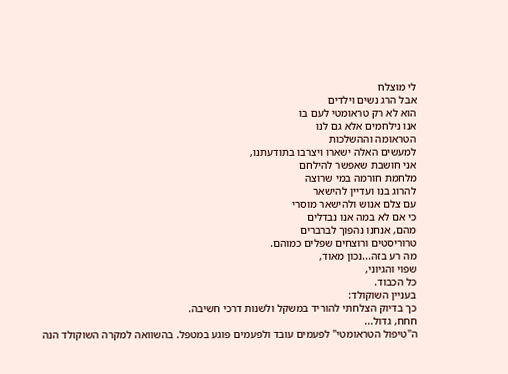לי מוצלח
אבל הרג נשים וילדים
הוא לא רק טראומטי לעם בו
אנו נילחמים אלא גם לנו
הטראומה וההשלכות
למעשים האלה ישארו ויצרבו בתודעתנו,
אני חושבת שאפשר להילחם
מלחמת חורמה במי שרוצה
להרוג בנו ועדיין להישאר
עם צלם אנוש ולהישאר מוסרי
כי אם לא במה אנו נבדלים
מהם, אנחנו נהפוך לברברים
טרוריסטים ורוצחים שפלים כמוהם.
מה רע בזה...נכון מאוד,
שפוי והגיוני,
כל הכבוד.
בעניין השוקולד:
כך בדיוק הצלחתי להוריד במשקל ולשנות דרכי חשיבה.
חחח, גדול...
ה"טיפול הטראומטי" לפעמים עובד ולפעמים פוגע במטפל. בהשוואה למקרה השוקולד הנה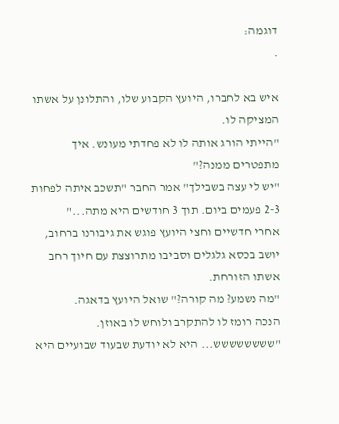דוגמה:
.

איש בא לחברו, היועץ הקבוע שלו, והתלונן על אשתו המציקה לו.
"הייתי הורג אותה לו לא פחדתי מעונש. איך מתפטרים ממנה?"
"יש לי עצה בשבילך" אמר החבר "תשכב איתה לפחות 2-3 פעמים ביום. תוך 3 חודשים היא מתה..."
אחרי חדשיים וחצי היועץ פוגש את גיבורנו ברחוב, יושב בכסא גלגלים וסביבו מתרוצצת עם חיוך רחב אשתו הזורחת.
"מה נשמע? מה קורה?" שואל היועץ בדאגה.
הנכה רומז לו להתקרב ולוחש לו באוזן.
"שששששששש... היא לא יודעת שבעוד שבועיים היא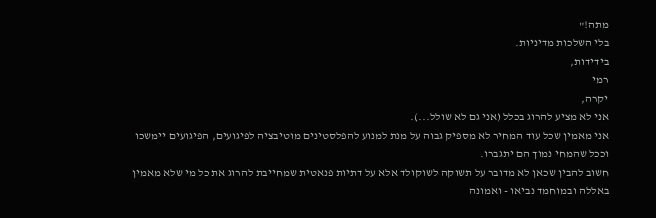מתה!"
בלי השלכות מדיניות.
בידידות,
רמי
יקרה,
אני לא מציע להרוג בכלל (אני גם לא שולל...).
אני מאמין שכל עוד המחיר לא מספיק גבוה על מנת למנוע להפלסטינים מוטיבציה לפיגועים, הפיגועים יימשכו וככל שהמחי נמוך הם יתגברו.
חשוב להבין שכאן לא מדובר על תשוקה לשוקולד אלא על דתיות פנאטית שמחייבת להרוג את כל מי שלא מאמין באללה ובמוחמד נביאו - ואמונה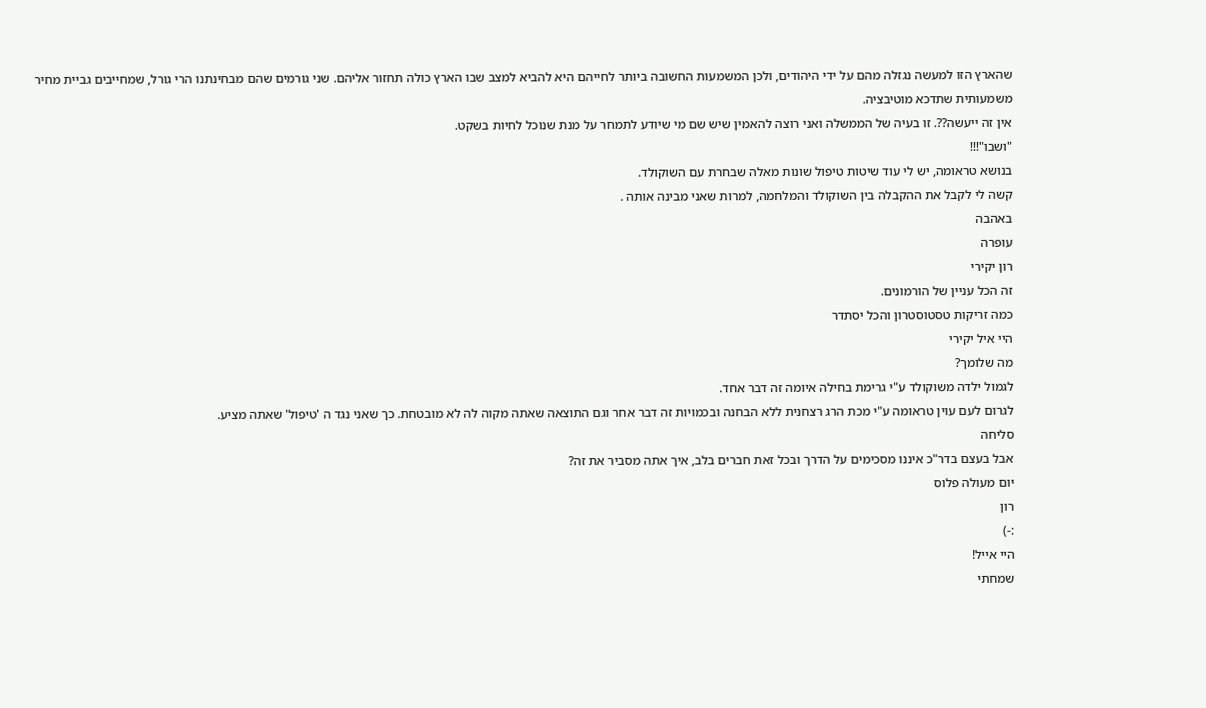שהארץ הזו למעשה נגזלה מהם על ידי היהודים, ולכן המשמעות החשובה ביותר לחייהם היא להביא למצב שבו הארץ כולה תחזור אליהם. שני גורמים שהם מבחינתנו הרי גורל, שמחייבים גביית מחיר משמעותית שתדכא מוטיבציה.
אין זה ייעשה??. זו בעיה של הממשלה ואני רוצה להאמין שיש שם מי שיודע לתמחר על מנת שנוכל לחיות בשקט.
"ושבו"!!!
בנושא טראומה, יש לי עוד שיטות טיפול שונות מאלה שבחרת עם השוקולד.
קשה לי לקבל את ההקבלה בין השוקולד והמלחמה, למרות שאני מבינה אותה .
באהבה
עופרה
רון יקירי
זה הכל עניין של הורמונים.
כמה זריקות טסטוסטרון והכל יסתדר
היי איל יקירי
מה שלומך?
לגמול ילדה משוקולד ע"י גרימת בחילה איומה זה דבר אחד.
לגרום לעם עוין טראומה ע"י מכת הרג רצחנית ללא הבחנה ובכמויות זה דבר אחר וגם התוצאה שאתה מקוה לה לא מובטחת. כך שאני נגד ה 'טיפול' שאתה מציע.
סליחה
אבל בעצם בדר"כ איננו מסכימים על הדרך ובכל זאת חברים בלב, איך אתה מסביר את זה?
יום מעולה פלוס
רון
:-)
היי אייל!
שמחתי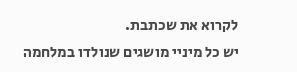לקרוא את שכתבת.
יש כל מיניי מושגים שנולדו במלחמה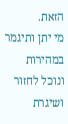הזאת.
מי יתן ותיגמר במהירות ונוכל לחזור ושיגרת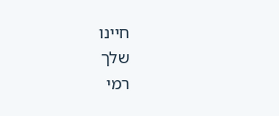חיינו
שלך
רמי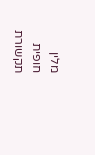מלין
חופית תקשורת